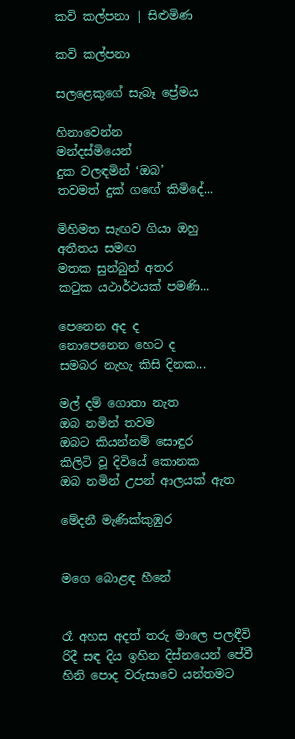කවි කල්පනා | සිළුමිණ

කවි කල්පනා

සලළෙකුගේ සැබෑ ප්‍රේමය

හිනාවෙන්න
මන්දස්මියෙන්
දුක වලඳමින් ‘ඔබ’
තවමත් දුක් ග‍ඟේ කිමිදේ...

මිහිමත සැඟව ගියා ඔහු
අතීතය සමඟ
මතක සුන්බුන් අතර‍
කටුක යථාර්ථයක් පමණි...

පෙනෙන අද ද
නොපෙනෙන හෙට ද
සමබර නැහැ කිසි දිනක...

මල් දම් ගොතා නැත
ඔබ නමින් තවම
ඔබට කියන්නම් සොඳුර
කිලිටි වූ දිවියේ කොනක
ඔබ නමින් උපන් ආලයක් ඇත

මේදනී මැණික්කුඹුර


මගෙ බොළඳ හීනේ


රෑ අහස අදත් තරු මාලෙ පලඳීවි
රිදී සඳ දිය ඉහින දිස්නයෙන් පේවී
හිනි පොද වරුසාවෙ යන්තමට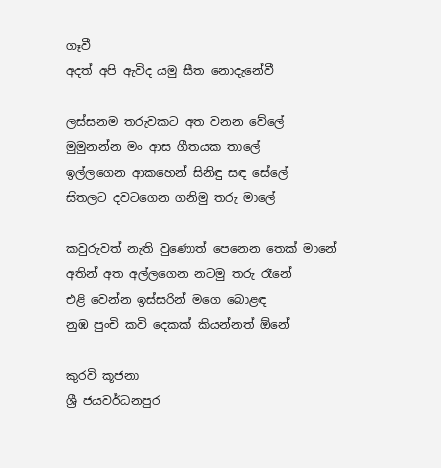ගෑවී
අදත් අපි ඇවිද යමු සීත නොදැනේවී

ලස්සනම තරුවකට අත වනන වේලේ‍
මුමුනන්න මං ආස ගීතයක තාලේ‍
ඉල්ලගෙන ආකහෙන් සිනිඳු සඳ සේලේ
ස‍ිතලට දවටගෙන ගනිමු තරු මාලේ

කවුරුවත් නැති වුණොත් පෙනෙන තෙක් මානේ
අතින් අත අල්ලගෙන නටමු තරු රෑනේ
එළි වෙන්න ඉස්සරින් මගෙ බොළඳ
නුඹ පුංචි කවි දෙකක් කියන්නත් ‍ඕනේ

කුරවි කූජනා
ශ්‍රී ජයවර්ධනපුර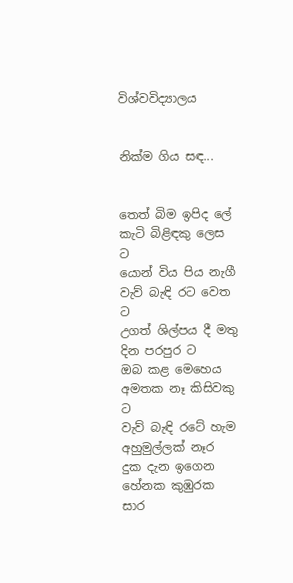විශ්වවිද්‍යාලය


නික්ම ගිය සඳ...


තෙත් බිම ඉපිද ලේ කැටි බිළිඳකු ලෙස ට
යොන් විය පිය නැගී වැව් බැඳි රට වෙත ට
උගත් ශිල්පය දී මතු දින පරපුර ට
ඔබ කළ මෙහෙය අමතක නෑ කිසිවකු ට
වැව් බැඳි රටේ හැම අහුමුල්ලක් නෑර
දුක දැන ඉගෙන හේනක කුඹුරක සාර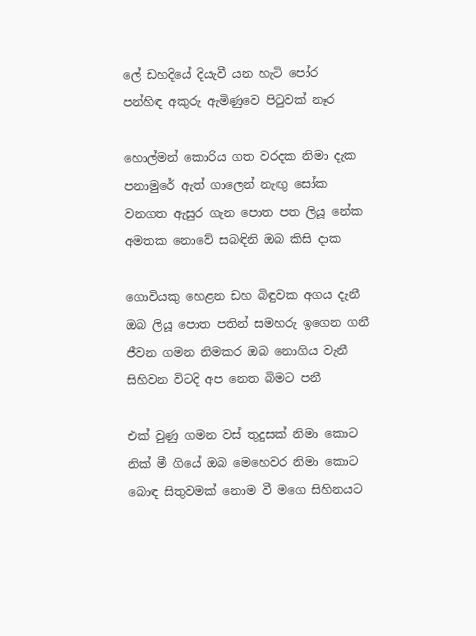ලේ ඩහදියේ දියැවී යන හැටි පෝර
පන්හිඳ අකුරු ඇමිණුවෙ පිටුවක් නෑර

හොල්මන් කොරිය ගත වරදක නිමා දැක
පනාමුරේ ඇත් ගාලෙන් නැඟු සෝක
වනගත ඇසුර ගැන පොත පත ලියූ නේක
අමතක නොවේ සබඳිනි ඔබ කිසි දාක

ගොවියකු හෙළන ඩහ බිඳුවක අගය දැනී
ඔබ ලියූ පොත පතින් සමහරු ඉගෙන ගනී
ජීවන ගමන නිමකර ඔබ නොගිය වැනී
සිහිවන විටදි අප නෙත බිමට පනී

එක් වුණු ගමන වස් තුදුසක් නිමා කොට
නික් මී ගියේ ඔබ මෙහෙවර නිමා කොට
බොඳ සිතුවමක් නොම වී මගෙ සිහිනයට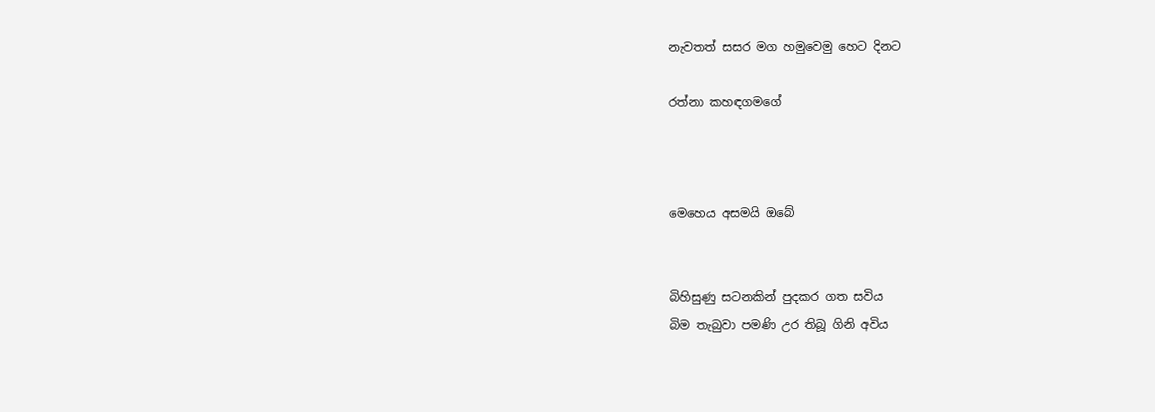නැවතත් සසර මග හමුවෙමු හෙට දිනට

රත්නා කහඳගමගේ



මෙහෙය අසමයි ඔබේ


බිහිසුණු සටනකින් පුදකර ගත සවිය
බිම තැබුවා පමණි උර තිබූ ගිනි අවිය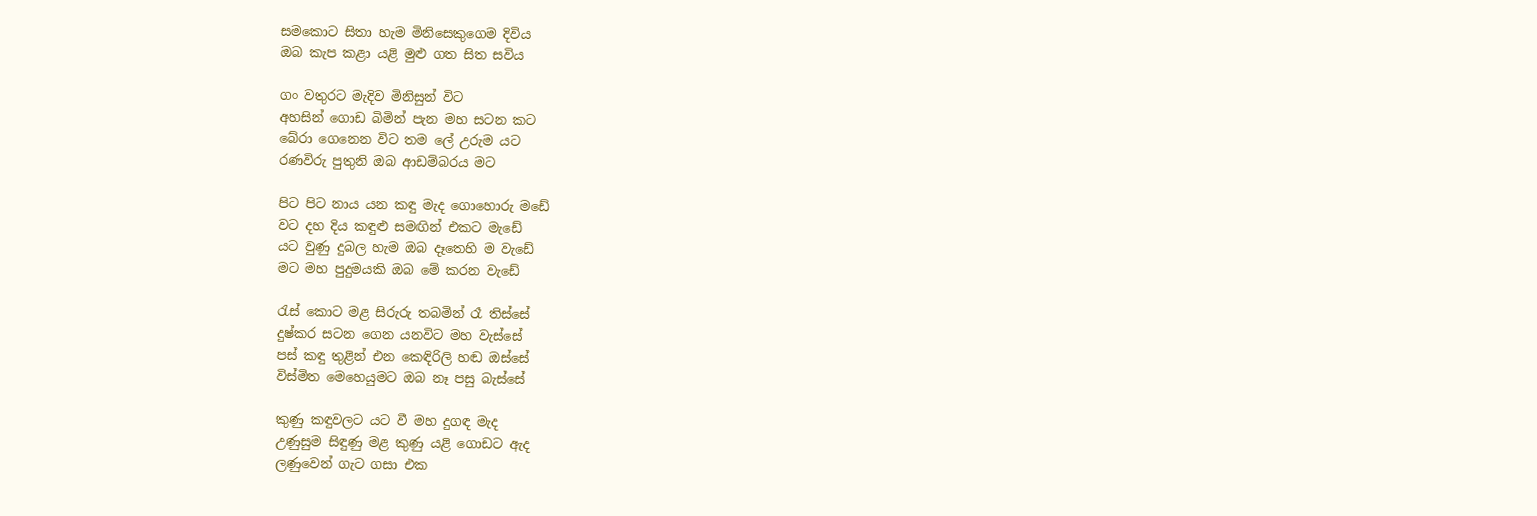සමකොට සිතා හැම මිනිසෙකුගෙම දිවිය
ඔබ කැප කළා යළි මුළු ගත සිත සවිය

ගං වතුරට මැදිව මිනිසුන් විට
අහසින් ගොඩ බිමින් පැන මහ සටන කට
බේරා ගෙනෙන විට තම ලේ උරුම යට
රණවිරු පුතුනි ඔබ ආඩම්බරය මට‍

පිට පිට නාය යන කඳු මැද ගොහොරු මඩේ
වට දහ දිය කඳුළු සමඟින් එකට මැඩේ
යට වුණු දුබල හැම ඔබ දෑතෙහි ම වැඩේ
මට මහ පුදුමයකි ඔබ මේ කරන වැඩේ

රැස් කොට මළ සිරුරු තබමින් රෑ තිස්සේ
දුෂ්කර සටන ගෙන යනවිට මහ වැස්සේ
පස් කඳු තුළින් එන කෙඳිරිලි හඬ ඔස්සේ
විස්මිත මෙහෙයුමට ඔබ නෑ පසු බැස්සේ

කුණු කඳුවලට යට වී මහ දුගඳ මැද
උණුසුම සිඳුණු මළ කුණු යළි ගොඩට ඇද
ලණුවෙන් ගැට ගසා එක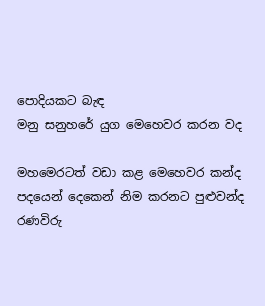පොදියකට බැඳ
මනු සනුහරේ යුග මෙහෙවර කරන වද

මහමෙරටත් වඩා කළ මෙහෙවර කන්ද
පදයෙන් දෙකෙන් නිම කරනට පුළුවන්ද
රණවිරු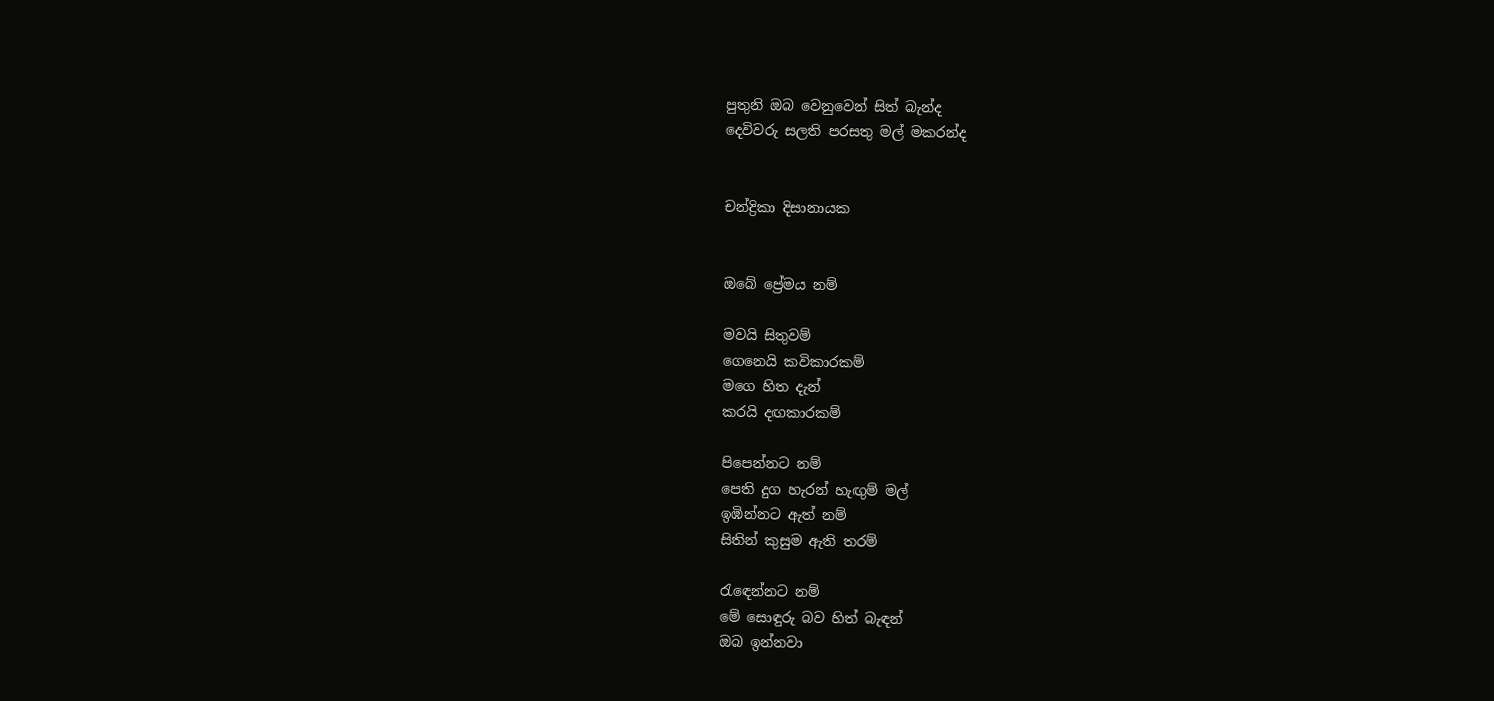පුතුනි ඔබ වෙනුවෙන් සිත් බැන්ද
දෙවිවරු සලති පරසතු මල් මකරන්ද


චන්ද්‍රිකා දිසානායක


ඔබේ ප්‍රේමය නම්

මවයි සිතුවම්
ගෙනෙයි කවිකාරකම්
මගෙ හිත දැන්
කරයි දඟකාරකම්

පිපෙන්නට නම්
පෙති දුග හැරන් හැඟුම් මල්
ඉඹින්නට ඇත් නම්
සිතින් කුසුම ඇති තරම්

රැ‍ඳෙන්නට නම්
මේ සොඳුරු බව හිත් බැඳන්
ඔබ ඉන්නවා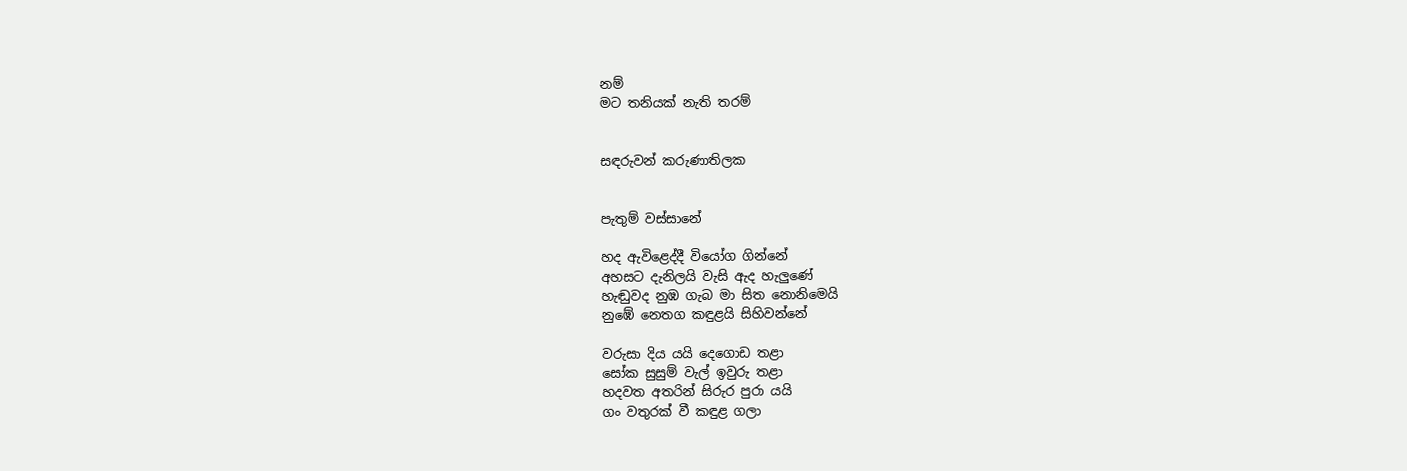නම්
මට තනියක් නැති තරම්


සඳරුවන් කරුණාතිලක


පැතුම් වස්සානේ

හද ඇවිළෙද්දී වියෝග ගින්නේ‍‍
අහසට දැනිලයි වැසි ඇද හැලුණේ
හැඬුවද නුඹ ගැබ මා සිත නොනිමෙයි
නුඹේ නෙතග කඳුළයි සිහිවන්නේ

වරුසා දිය යයි දෙගොඩ තළා
සෝක සුසුම් වැල් ඉවුරු තළා
හදවත අතරින් සිරුර පුරා යයි‍
ගං වතුරක් වී කඳුළ ගලා‍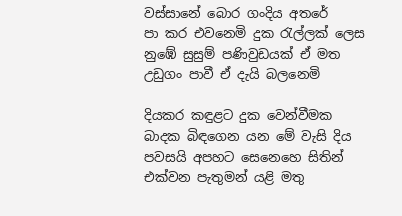වස්සානේ බොර ගංදිය අතරේ
පා කර එවනෙමි දුක රැල්ලක් ලෙස
නුඹේ සුසුම් පණිවුඩයක් ඒ මත‍
උඩුගං පාවී ඒ දැයි බලනෙමි

දියකර කඳුළට දුක වෙන්වීමක
බාදක බිඳගෙන යන මේ වැසි දිය
පවසයි අපහට සෙනෙහෙ සිතින්
එක්වන පැතුමන් යළි මතු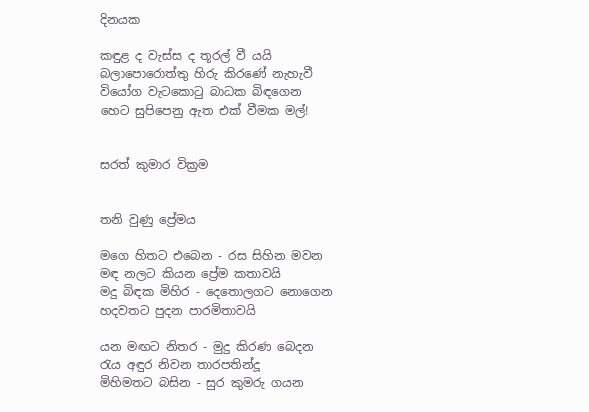දිනයක

කඳුළ ද වැස්ස ද තූරල් වී යයි
බලාපොරොත්තු හිරු කිරණේ නැහැවී
වියෝග වැටකොටු බාධක බිඳගෙන
හෙට සුපිපෙනු ඇත එක් වීමක මල්!


සරත් කුමාර වික්‍රම


තනි වුණු ප්‍රේමය

මගෙ හිතට එබෙන - රස සිහින මවන
මඳ නලට කියන ප්‍රේම කතාවයි
මදු බිඳක මිහිර - දෙතොලගට නොගෙන‍
හදවතට පුදන පාරමිතාවයි

යන මඟට නිතර - මුදු කිරණ බෙදන
රැය අඳුර නිවන තාරපතින්දූ
මිහිමතට බසින - සුර කුමරු ගයන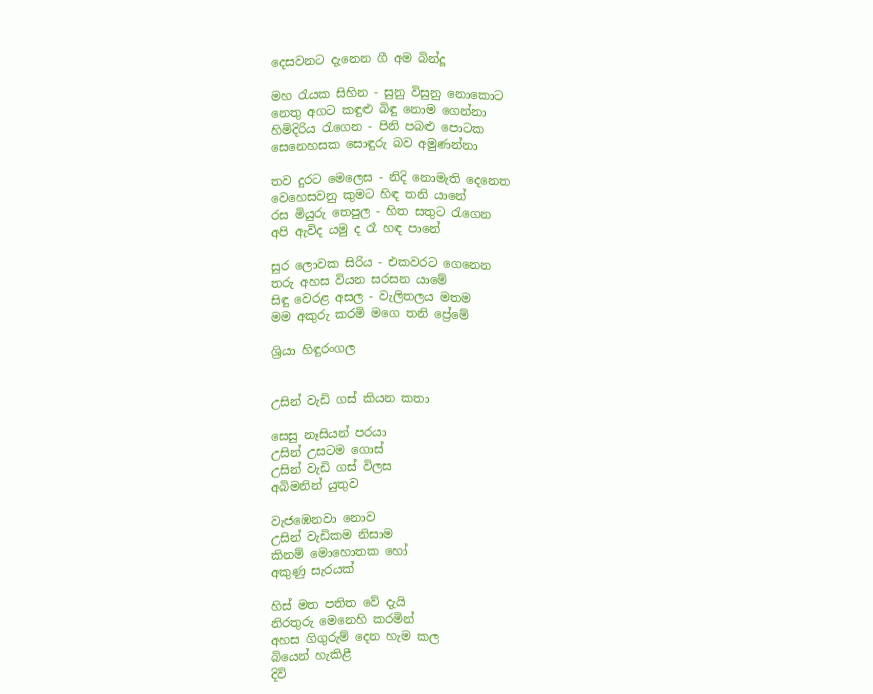දෙසවනට දැනෙන ගී අම බින්දූ

මහ රැයක සිහින - සුනු විසුනු නොකොට
නෙතු අගට කඳුළු බිඳු නොම ගෙන්නා
හිමිදිරිය රැගෙන - පිනි පබළු පොටක
සෙනෙහසක සොඳුරු බව අමුණන්නා

තව දුරට මෙලෙස - නිදි නොමැති දෙනෙත
වෙහෙසවනු කුමට හිඳ තනි යානේ
රස මියුරු තෙපුල - හිත සතුට රැගෙන
අපි ඇවිද යමු ද රෑ හඳ පානේ

සුර ලොවක සිරිය - එකවරට ගෙනෙන
තරු අහස වියන සරසන යාමේ
සිඳු වෙරළ අසල - වැලිතලය මතම
මම අකුරු කරමි මගෙ තනි ප්‍රේමේ

ශ්‍රියා හිඳුරංගල


උසින් වැඩි ගස් කියන කතා

සෙසු නෑසියන් පරයා
උසින් උසටම ගොස්
උසින් වැඩි ගස් විලස
අබිමනින් යුතුව

වැජඹෙනවා නොව
උසින් වැඩිකම නිසාම
කිනම් මොහොතක හෝ
අකුණු සැරයක්

හිස් මත පතිත වේ දැයි
නිරතුරු මෙනෙහි කරමින්
අහස ගිගුරුම් දෙන හැම කල
බියෙන් හැකිළී
දිවි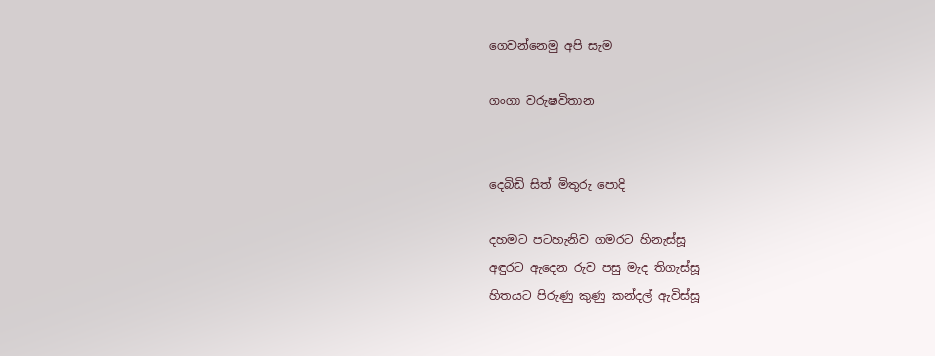ගෙවන්නෙමු අපි සැම

ගංගා වරුෂවිතාන


දෙබිඩි සිත් මිතුරු පොදි

දහමට පටහැනිව ගමරට හිනැස්සූ
අඳුරට ඇදෙන රුව පසු මැද තිගැස්සූ
හිතයට පිරුණු කුණු කන්දල් ඇවිස්සූ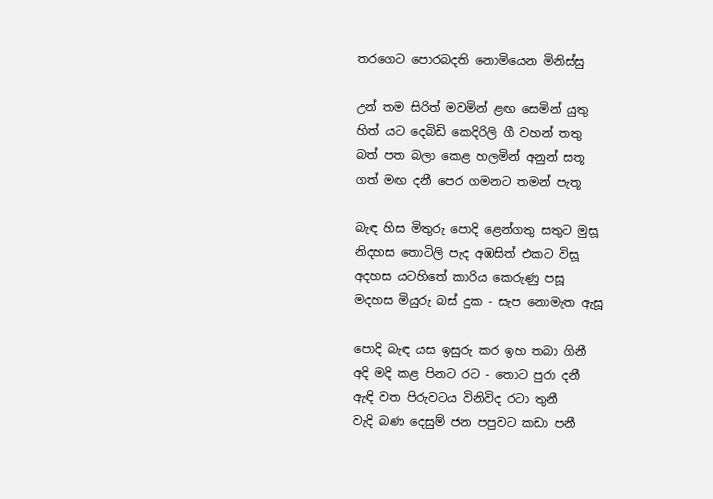තරගෙට පොරබදති නොමියෙන මිනිස්සු

උන් තම සිරිත් මවමින් ළඟ සෙමින් යුතු
හිත් යට දෙබිඩි කෙදිරිලි ගී වහන් තතු
බත් පත බලා කෙළ ‍හලමින් අනුන් සතූ
ගත් මඟ දනී පෙර ගමනට තමන් පැතූ

බැඳ හිස මිතුරු පොදි ළෙන්ගතු සතුට මුස‍ූ
නිදහස තොටිලි පැද අඹසිත් එකට විස‍ූ
අදහස යටහිතේ කාරිය කෙරුණු පසූ
මදහස මියුරු බස් දුක - සැප නොමැත ඇසූ

පොදි බැඳ යස ඉසුරු කර ඉහ තබා ගිනී
අදි මදි කළ පිනට රට - තොට පුරා දනී
ඇඳි වත පිරුවටය විනිවිද රටා තුනී
වැදි බණ දෙසුම් ජන පපුවට කඩා පනී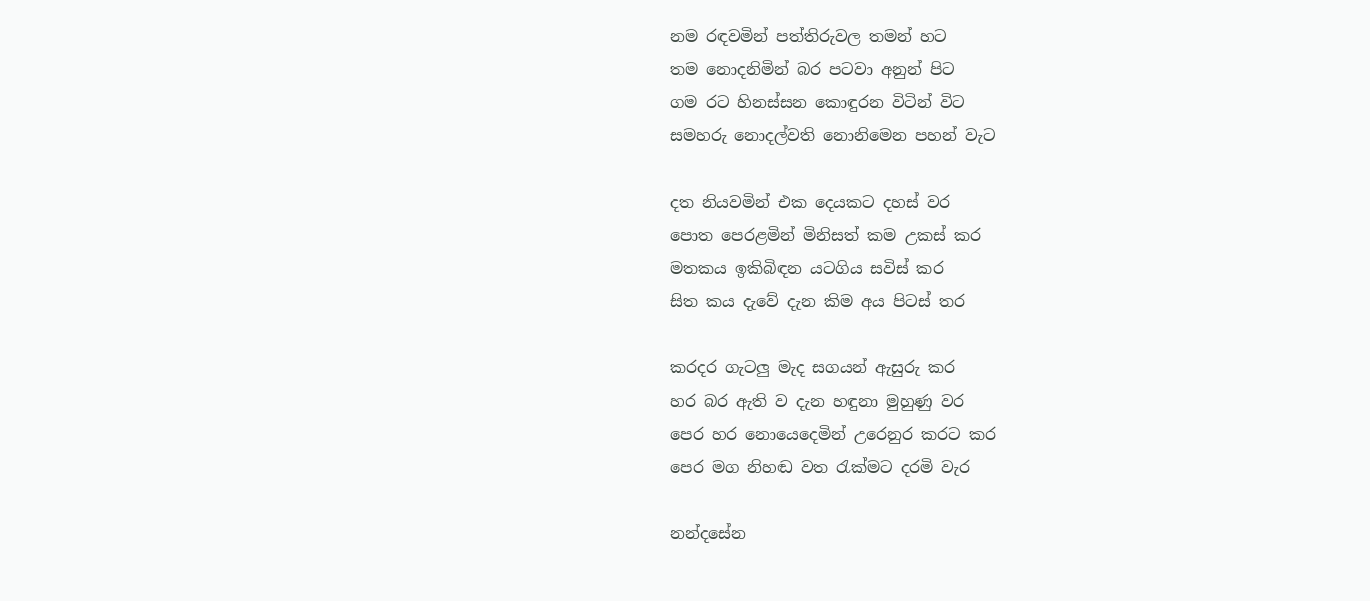නම රඳවමින් පත්තිරුවල තමන් හට
තම නොදනිමින් බර පටවා අනුන් පිට
ගම රට හිනස්සන කොඳුරන විටින් විට
සමහරු නොදල්වති නොනිමෙන පහන් වැට

දත නියවමින් එක දෙයකට දහස් වර
පොත පෙරළමින් මිනිසත් කම උකස් කර
මතකය ඉකිබිඳන යටගිය සවිස් කර
සිත කය දැවේ දැන කිම අය පිටස් තර

කරදර ගැටලු මැද සගයන් ඇසුරු කර
හර බර ඇති ව දැන හඳුනා මුහුණු වර
පෙර හර නොයෙදෙමින් ‍උරෙනුර කරට කර
පෙර මග නිහඬ වත රැක්මට දරමි වැර

නන්දසේන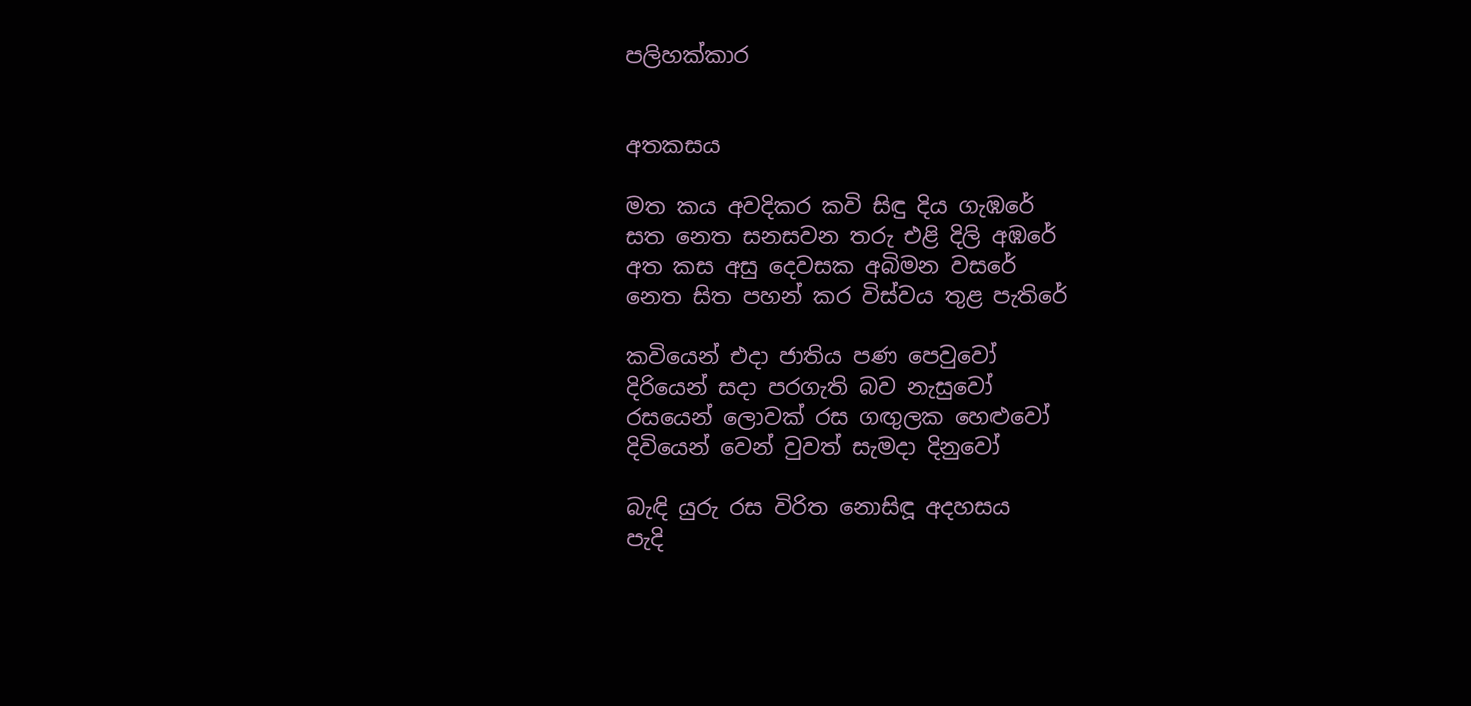පලිහක්කාර


අතකසය

මත කය අවදිකර කවි සිඳු දිය ගැඹරේ
සත නෙත සනසවන තරු එළි දිලි අඹරේ
අත කස අසු දෙවසක අබිමන වසරේ
නෙත සිත පහන් කර විස්වය තුළ පැතිරේ

කවියෙන් එදා ජාතිය පණ පෙවුවෝ
දිරියෙන් සදා පරගැති බව නැසුවෝ
රසයෙන් ලොවක් රස ගඟුලක හෙළුවෝ
දිවියෙන් වෙන් වුවත් සැමදා දිනුවෝ

බැඳි යුරු රස විරිත නොසිඳූ අදහසය
පැදි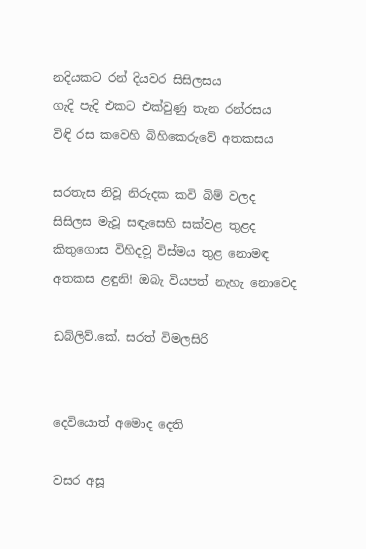නදියකට රන් දියවර සිසිලසය
ගැදි පැදි එකට එක්වුණු තැන රන්රසය
විඳි රස කවෙහි බිහිකෙරුවේ අතකසය

සරතැස නිවූ නිරුදක කවි බිම් වලද
සිසිලස මැවූ සඳැසෙහි සක්වළ තුළද
කිතුගොස විහිදව‍ූ විස්මය තුළ නොමඳ
අතකස ළඳුනි! ඔබැ වියපත් නැහැ නොවෙද

ඩබ්ලිව්.කේ. සරත් විමලසිරි


දෙවියොත් අමොද දෙති

වසර අසූ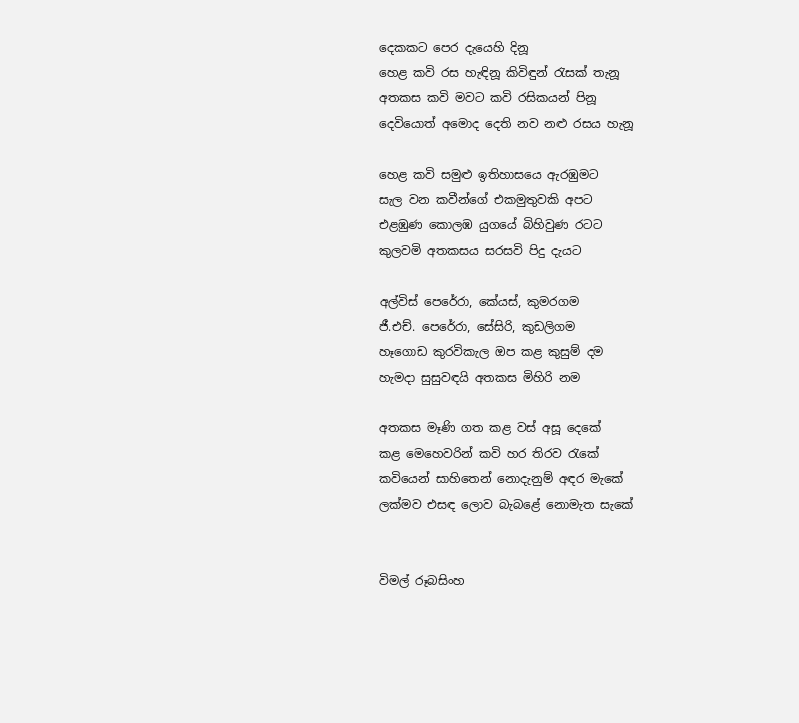දෙකකට පෙර දැයෙහි දිනූ
හෙළ කවි රස හැඳිනූ කිවිඳුන් රැසක් තැනූ
අතකස කවි මවට කවි රසිකයන් පිනූ
දෙවියොත් අමොද දෙති නව නළු රසය හැනූ

හෙළ කවි සමුළු ඉතිහාසයෙ ඇරඹුමට
සැල වන කවීන්ගේ එකමුතුවකි අපට
එළඹුණ කොලඹ යුගයේ බිහිවුණ රටට
කුලවමි අතකසය සරසවි පිදු දැයට

අල්විස් පෙරේරා, කේයස්, කුමරගම
ජී.එච්. පෙරේරා, සේසිරි, කුඩලිගම
හෑගොඩ කුරවිකැල ඔප කළ කුසුම් දම
හැමදා සුසුවඳයි අතකස මිහිරි නම

අතකස මෑණි ගත කළ වස් අසූ දෙකේ
කළ මෙහෙවරින් කවි හර තිරව රැකේ
කවියෙන් සාහිතෙන් නොදැනුම් අඳර මැකේ
ලක්මව එසඳ ලොව බැබළේ නොමැත සැකේ


විමල් රූබසිංහ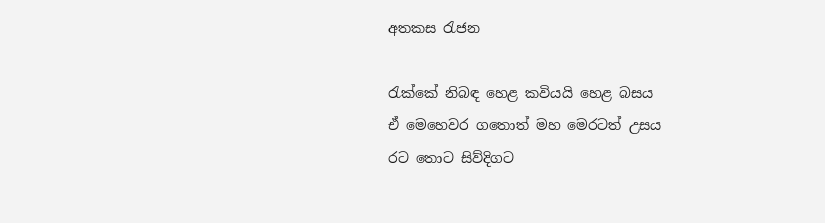අතකස රැජන

රැක්කේ නිබඳ හෙළ කවියයි හෙළ බසය
ඒ මෙහෙවර ගතොත් මහ මෙරටත් උසය
රට තොට සිව්දිගට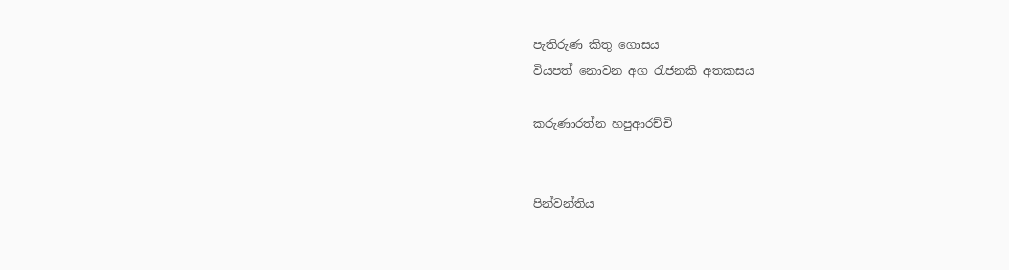පැතිරුණ කිතු ගොසය
වියපත් නොවන අග රැජනකි අතකසය

කරුණාරත්න හපුආරච්චි


පින්වන්තිය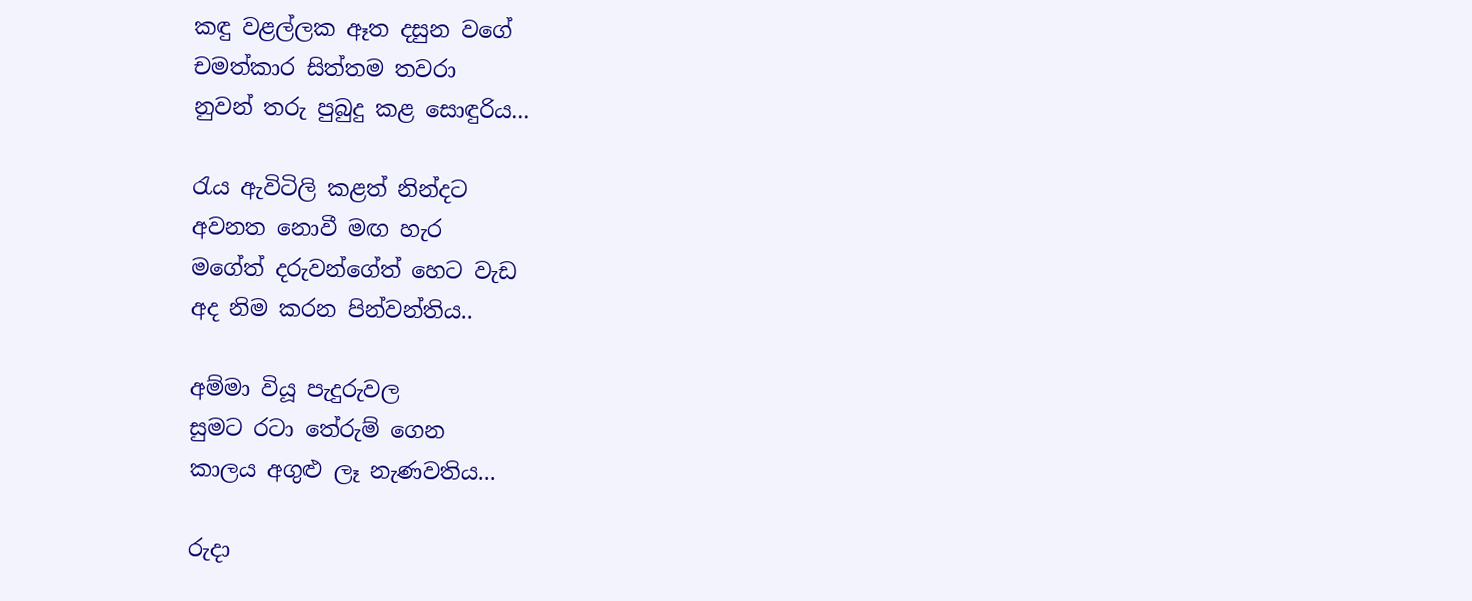කඳු වළල්ලක ඈත දසුන වගේ
චමත්කාර සිත්තම තවරා
නුවන් තරු පුබුදු කළ සොඳුරිය...

රැය ඇවිටිලි කළත් නින්දට
අවනත නොවී මඟ හැර
මගේත් දරුවන්ගේත් හෙට වැඩ
අද නිම කරන පින්වන්තිය..

අම්මා වියූ පැදුරුවල
සුමට රටා තේරුම් ගෙන
කාලය අගුළු ලෑ නැණවතිය...

රුදා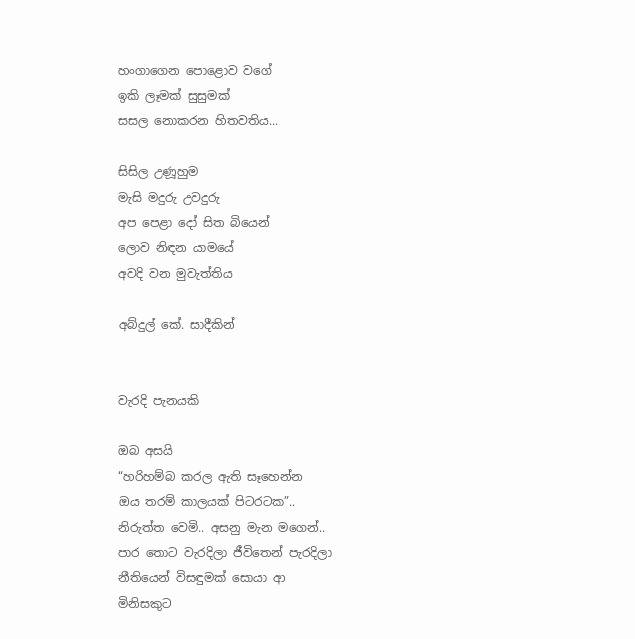හංගාගෙන පොළොව වගේ
ඉකි ලෑමක් සුසුමක්
සසල නොකරන හිතවතිය...

සිසිල උණූහුම
මැසි මදුරු උවදුරු
අප පෙළා දෝ සිත බියෙන්
ලොව නිඳන යාමයේ
අවදි වන මුවැත්තිය

අබ්දුල් කේ. සාදීකින්


වැරදි පැනයකි

ඔබ අසයි
“හරිහම්බ කරල ඇති සෑහෙන්න
ඔය තරම් කාලයක් පිටරටක”..
නිරුත්ත වෙමි.. අසනු මැන මගෙන්..
පාර තොට වැරදිලා ජීවිතෙන් පැරදිලා
නීතියෙන් විසඳුමක් සොයා ආ
මිනිසකුට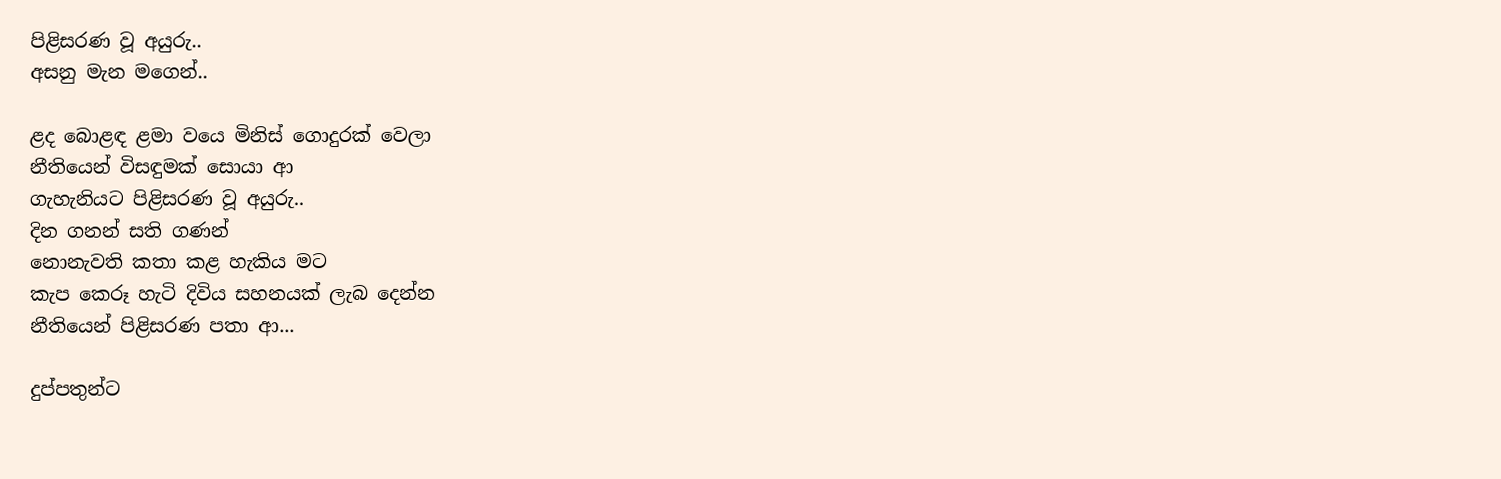පිළිසරණ වූ අයුරු..
අසනු මැන මගෙන්..

ළද බොළඳ ළමා වයෙ මිනිස් ගොදුරක් වෙලා
නීතියෙන් විසඳුමක් සොයා ආ
ගැහැනියට පිළිසරණ වූ අයුරු..
දින ගනන් සති ගණන්
නොනැවති කතා කළ හැකිය මට
කැප කෙරූ හැටි දිවිය සහනයක් ලැබ දෙන්න
නීතියෙන් පිළිසරණ පතා ආ...

දුප්පතුන්ට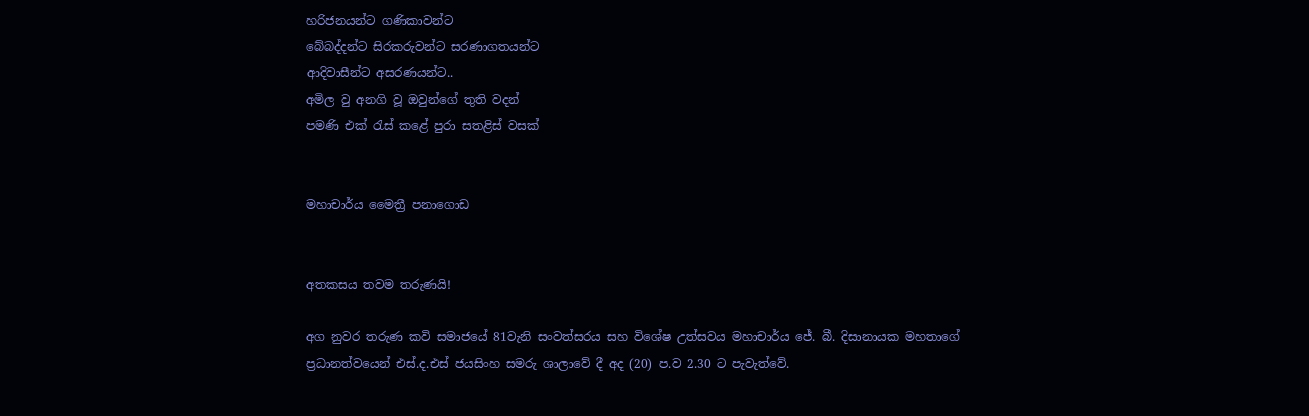හරිජනයන්ට ගණිකාවන්ට
බේබද්දන්ට සිරකරුවන්ට සරණාගතයන්ට
ආදිවාසීන්ට අසරණයන්ට..
අමිල වු අනගි වූ ඔවුන්ගේ තුති වදන්
පමණි එක් රැස් ක‍ළේ පුරා සතළිස් වසක්


මහාචාර්ය මෛත්‍රී පනාගොඩ


අතකසය තවම තරුණයි!

අග නුවර තරුණ කවි සමාජයේ 81වැනි සංවත්සරය සහ විශේෂ උත්සවය මහාචාර්ය ජේ. බී. දිසානායක මහතාගේ ප්‍රධානත්වයෙන් එස්.ද.එස් ජයසිංහ සමරු ශාලාවේ දී අද (20) ප.ව 2.30 ට පැවැත්වේ.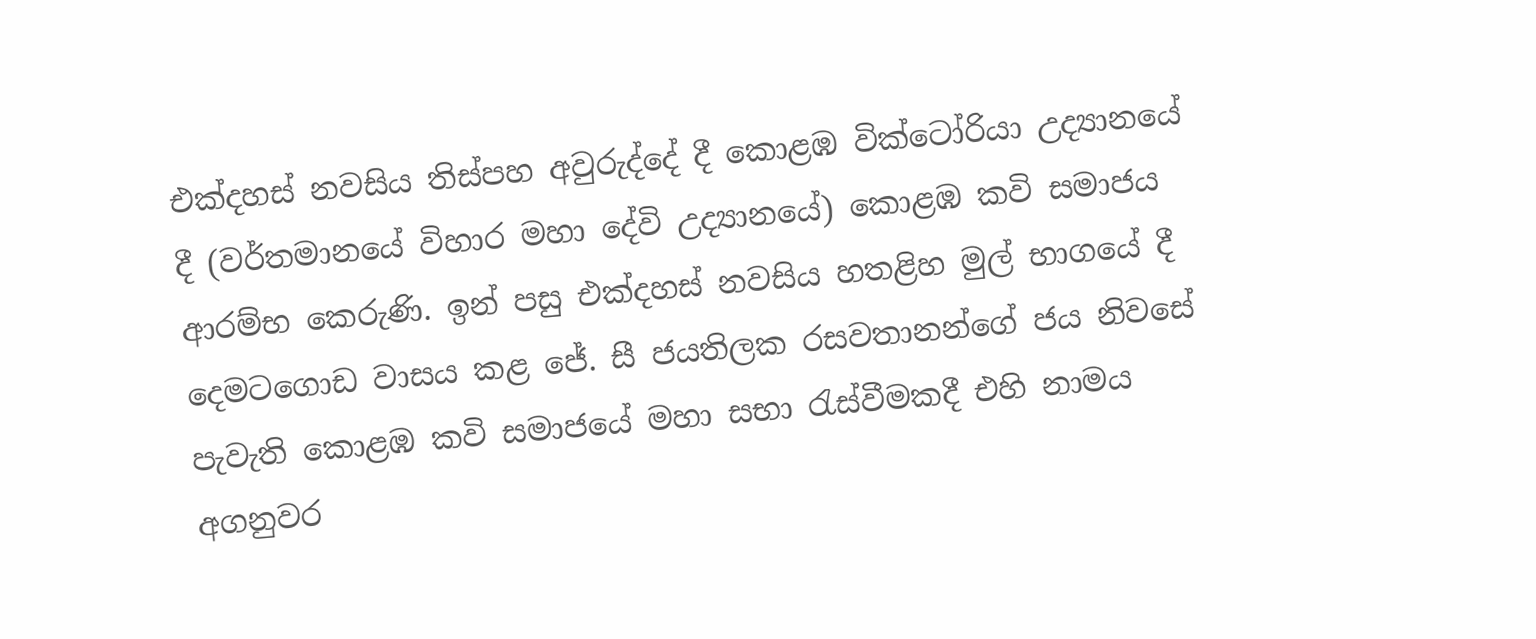එක්දහස් නවසිය තිස්පහ අවුරුද්දේ දී කොළඹ වික්ටෝරියා උද්‍යානයේ දී (වර්තමානයේ විහාර මහා දේවි උද්‍යානයේ) කොළඹ කවි සමාජය ආරම්භ කෙරුණි. ඉන් පසු එක්දහස් නවසිය හතළිහ මුල් භාගයේ දී දෙමටගොඩ වාසය කළ ජේ. සී ජයතිලක රසවතානන්ගේ ජය නිවසේ පැවැති කොළඹ කවි සමාජයේ මහා සභා රැස්වීමකදී එහි නාමය අගනුවර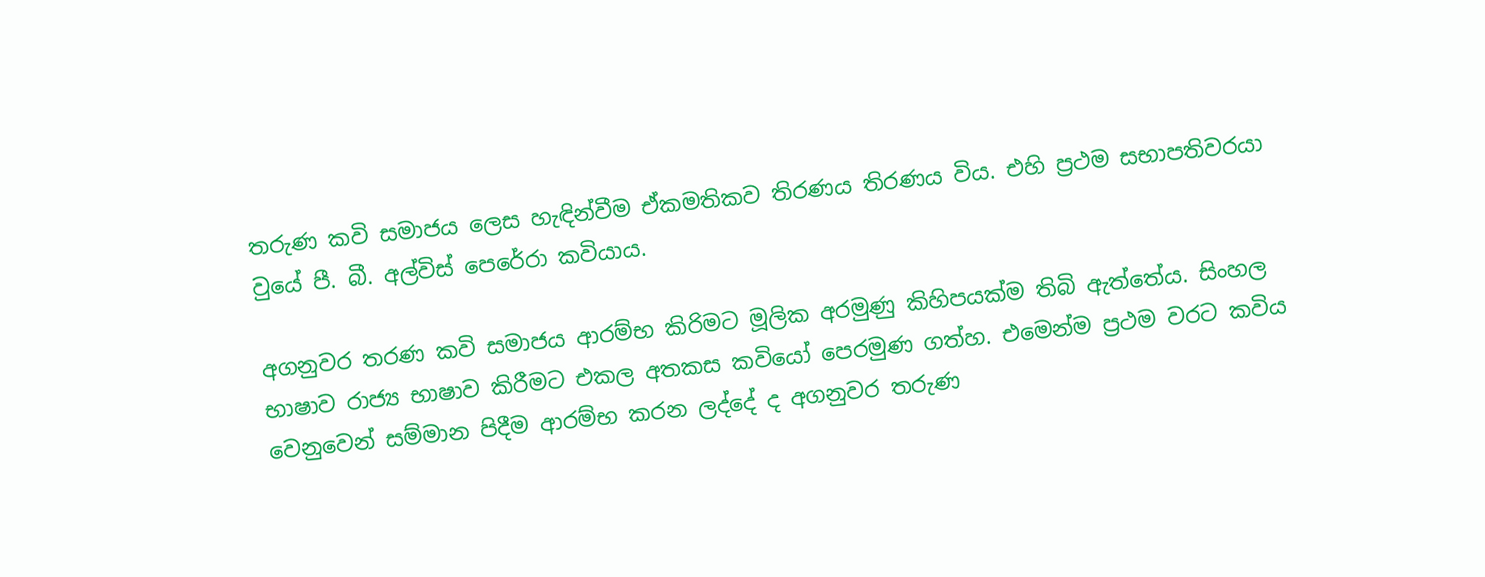තරුණ කවි සමාජය ලෙස හැඳින්වීම ඒකමතිකව තිරණය තිරණය විය. එහි ප්‍රථම සභාපතිවරයා වුයේ පී. බී. අල්විස් පෙරේරා කවියාය.

අගනුවර තරණ කවි සමාජය ආරම්භ කිරිමට මූලික අරමුණු කිහිපයක්ම තිබි ඇත්තේය. සිංහල භාෂාව රාජ්‍ය භාෂාව කිරීමට එකල අතකස කවියෝ පෙරමුණ ගත්හ. එමෙන්ම ප්‍රථම වරට කවිය වෙනුවෙන් සම්මාන පිදීම ආරම්භ කරන ලද්දේ ද අගනුවර තරුණ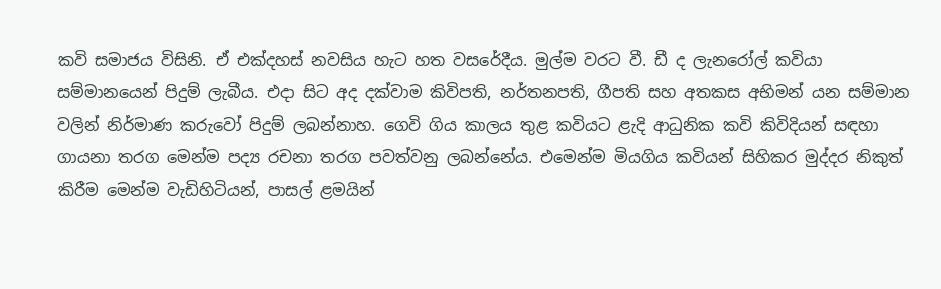කවි සමාජය විසිනි. ඒ එක්දහස් නවසිය හැට හත වසරේදීය. මුල්ම වරට වී. ඩී ද ලැනරෝල් කවියා සම්මානයෙන් පිදුම් ලැබීය. එදා සිට අද දක්වාම කිවිපති, නර්තනපති, ගීපති සහ අතකස අභිමන් යන සම්මාන වලින් නිර්මාණ කරුවෝ පිදුම් ලබන්නාහ. ගෙවි ගිය කාලය තුළ කවියට ළැදි ආධුනික කවි කිවිදියන් සඳහා ගායනා තරග මෙන්ම පද්‍ය රචනා තරග පවත්වනු ලබන්නේය. එමෙන්ම මියගිය කවියන් සිහිකර මුද්දර නිකුත් කිරීම මෙන්ම වැඩිහිටියන්, පාසල් ළමයින්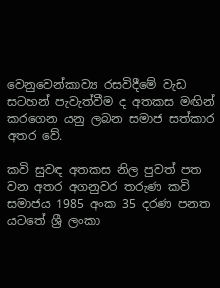වෙනුවෙන්කාව්‍ය රසවිදීමේ වැඩ සටහන් පැවැත්වීම ද අතකස මඟින් කරගෙන යනු ලබන සමාජ සත්කාර අතර වේ.

කවි සුවඳ අතකස නිල පුවත් පත වන අතර අගනුවර තරුණ කවි සමාජය 1985 අංක 35 දරණ පනත යටතේ ශ්‍රී ලංකා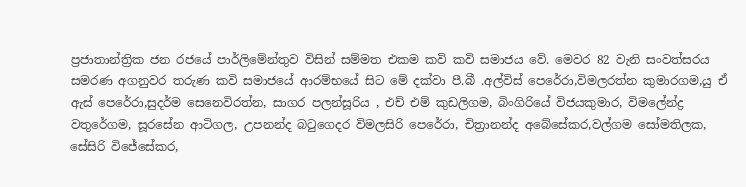ප්‍රජාතාන්ත්‍රික ජන රජයේ පාර්ලිමේන්තුව විසින් සම්මත එකම කවි කවි සමාජය වේ. මෙවර 82 වැනි සංවත්සරය සමරණ අගනුවර තරුණ කවි සමාජයේ ආරම්භයේ සිට මේ දක්වා පී.බී .අල්විස් පෙරේරා,විමලරත්න කුමාරගම,යු ඒ ඇස් පෙරේරා,සුදර්ම සෙනෙවිරත්න, සාගර පලන්සූරිය , එච් එම් කුඩලිගම, බිංගිරියේ විජයකුමාර, විමලේන්ද්‍ර වතුරේගම, සූරසේන ආටිගල, උපනන්ද බටුගෙදර විමලසිරි පෙරේරා, චිත්‍රානන්ද අබේසේකර,වල්ගම සෝමතිලක, සේසිරි විජේසේකර,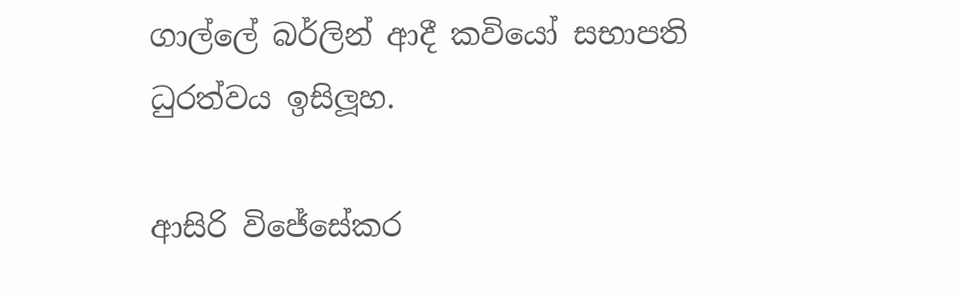ගාල්ලේ බර්ලින් ආදී කවියෝ සභාපති ධුරත්වය ඉසිලූහ.

ආසිරි විජේසේකර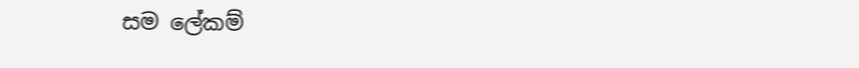සම ලේකම්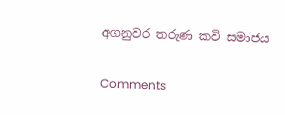අගනුවර තරුණ කවි සමාජය

Comments